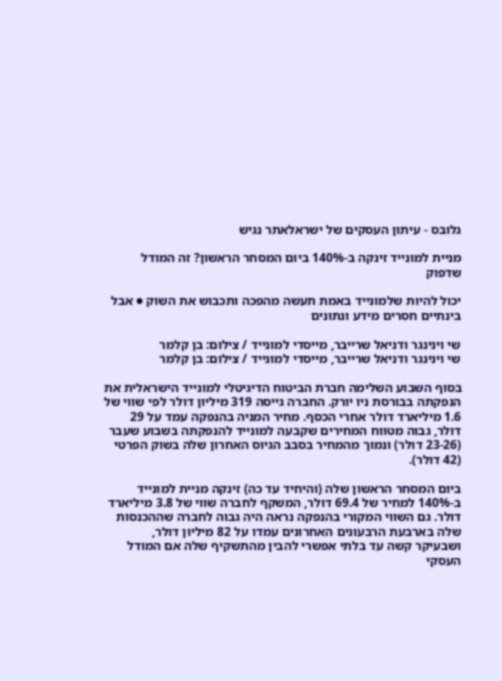גלובס - עיתון העסקים של ישראלאתר נגיש

מניית למונייד זינקה ב-140% ביום המסחר הראשון? זה המודל שדפוק

יכול להיות שלמונייד באמת תעשה מהפכה ותכבוש את השוק ● אבל בינתיים חסרים מידע ונתונים

שי וינינגר ודניאל שרייבר, מייסדי למונייד / צילום: בן קלמר
שי וינינגר ודניאל שרייבר, מייסדי למונייד / צילום: בן קלמר

בסוף השבוע השלימה חברת הביטוח הדיגיטלי למונייד הישראלית את הנפקתה בבורסת ניו יורק. החברה גייסה 319 מיליון דולר לפי שווי של 1.6 מיליארד דולר אחרי הכסף. מחיר המניה בהנפקה עמד על 29 דולר, גבוה מטווח המחירים שקבעה למונייד להנפקתה בשבוע שעבר (23-26 דולר) ונמוך מהמחיר בסבב הגיוס האחרון שלה בשוק הפרטי (42 דולר).

ביום המסחר הראשון שלה (והיחיד עד כה) זינקה מניית למונייד ב-140% למחיר של 69.4 דולר, המשקף לחברה שווי של 3.8 מיליארד דולר. גם השווי המקורי בהנפקה נראה היה גבוה לחברה שההכנסות שלה בארבעת הרבעונים האחרונים עמדו על 82 מיליון דולר, ושבעיקר קשה עד בלתי אפשרי להבין מהתשקיף שלה אם המודל העסקי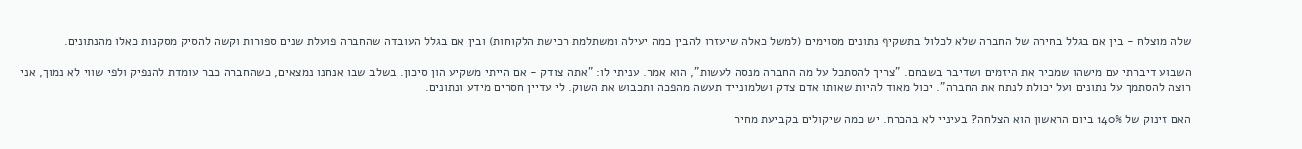שלה מוצלח - בין אם בגלל בחירה של החברה שלא לכלול בתשקיף נתונים מסוימים (למשל כאלה שיעזרו להבין כמה יעילה ומשתלמת רכישת הלקוחות) ובין אם בגלל העובדה שהחברה פועלת שנים ספורות וקשה להסיק מסקנות כאלו מהנתונים.

השבוע דיברתי עם מישהו שמכיר את היזמים ושדיבר בשבחם. "צריך להסתכל על מה החברה מנסה לעשות", הוא אמר. עניתי לו: "אתה צודק - אם הייתי משקיע הון סיכון. בשלב שבו אנחנו נמצאים, כשהחברה כבר עומדת להנפיק ולפי שווי לא נמוך, אני רוצה להסתמך על נתונים ועל יכולת לנתח את החברה". יכול מאוד להיות שאותו אדם צדק ושלמונייד תעשה מהפכה ותכבוש את השוק. לי עדיין חסרים מידע ונתונים.

האם זינוק של 140% ביום הראשון הוא הצלחה? בעיניי לא בהכרח. יש כמה שיקולים בקביעת מחיר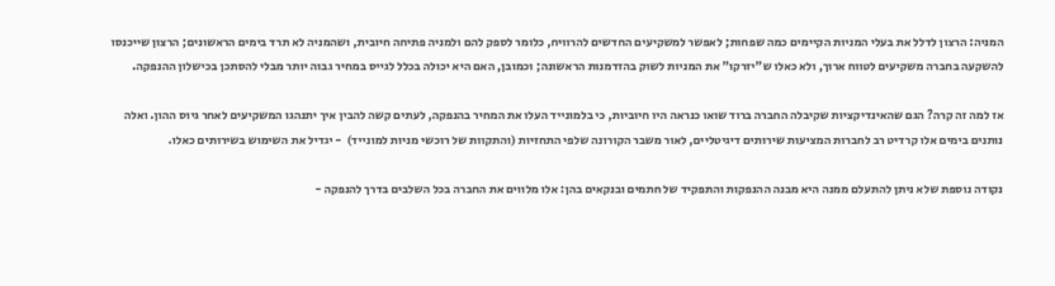המניה: הרצון לדלל את בעלי המניות הקיימים כמה שפחות; לאפשר למשקיעים החדשים להרוויח, כלומר לספק להם ולמניה פתיחה חיובית, ושהמניה לא תרד בימים הראשונים; הרצון שייכנסו להשקעה בחברה משקיעים לטווח ארוך, ולא כאלו ש"יזרקו" את המניות לשוק בהזדמנות הראשונה; וכמובן, האם היא יכולה בכלל לגייס במחיר גבוה יותר מבלי להסתכן בכישלון ההנפקה.

אז למה זה קרה? הגם שהאינדיקציות שקיבלה החברה ברוד שואו כנראה היו חיוביות, כי בלמונייד העלו את המחיר בהנפקה, לעתים קשה להבין איך יתנהגו המשקיעים לאחר גיוס ההון. ואלה נותנים בימים אלו קרדיט רב לחברות המציעות שירותים דיגיטליים, לאור משבר הקורונה שלפי התחזיות (והתקוות של רוכשי מניות למונייד)  - יגדיל את השימוש בשירותים כאלו.

נקודה נוספת שלא ניתן להתעלם ממנה היא מבנה ההנפקות והתפקיד של חתמים ובנקאים בהן: אלו מלווים את החברה בכל השלבים בדרך להנפקה -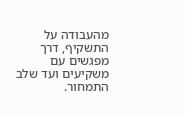מהעבודה על התשקיף, דרך מפגשים עם משקיעים ועד שלב התמחור.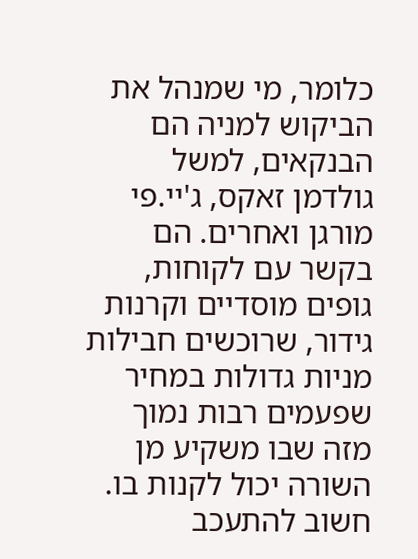כלומר, מי שמנהל את הביקוש למניה הם הבנקאים, למשל גולדמן זאקס, ג'יי.פי מורגן ואחרים. הם בקשר עם לקוחות, גופים מוסדיים וקרנות גידור, שרוכשים חבילות מניות גדולות במחיר שפעמים רבות נמוך מזה שבו משקיע מן השורה יכול לקנות בו. חשוב להתעכב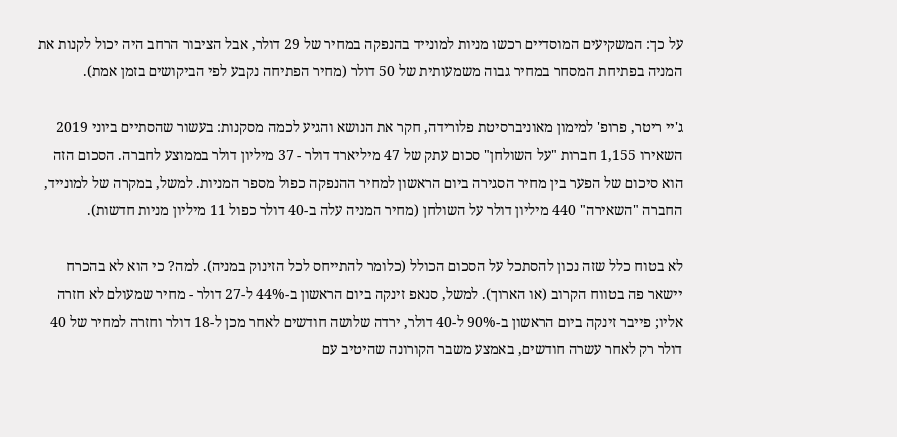על כך: המשקיעים המוסדיים רכשו מניות למונייד בהנפקה במחיר של 29 דולר, אבל הציבור הרחב היה יכול לקנות את המניה בפתיחת המסחר במחיר גבוה משמעותית של 50 דולר (מחיר הפתיחה נקבע לפי הביקושים בזמן אמת).

ג'יי ריטר, פרופ' למימון מאוניברסיטת פלורידה, חקר את הנושא והגיע לכמה מסקנות: בעשור שהסתיים ביוני 2019 השאירו 1,155 חברות "על השולחן" סכום עתק של 47 מיליארד דולר - 37 מיליון דולר בממוצע לחברה. הסכום הזה הוא סיכום של הפער בין מחיר הסגירה ביום הראשון למחיר ההנפקה כפול מספר המניות. למשל, במקרה של למונייד, החברה "השאירה" 440 מיליון דולר על השולחן (מחיר המניה עלה ב-40 דולר כפול 11 מיליון מניות חדשות).

לא בטוח כלל שזה נכון להסתכל על הסכום הכולל (כלומר להתייחס לכל הזינוק במניה). למה? כי הוא לא בהכרח יישאר פה בטווח הקרוב (או הארוך). למשל, סנאפ זינקה ביום הראשון ב-44% ל-27 דולר - מחיר שמעולם לא חזרה אליו; פייבר זינקה ביום הראשון ב-90% ל-40 דולר, ירדה שלושה חודשים לאחר מכן ל-18 דולר וחזרה למחיר של 40 דולר רק לאחר עשרה חודשים, באמצע משבר הקורונה שהיטיב עם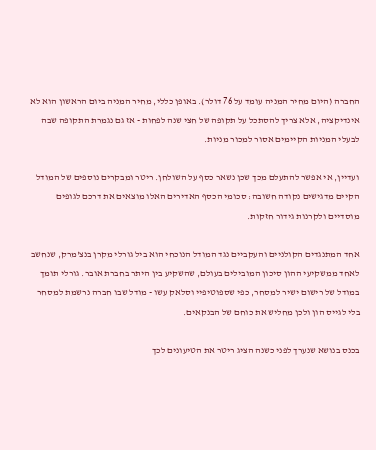החברה (היום מחיר המניה עומד על 76 דולר). באופן כללי, מחיר המניה ביום הראשון הוא לא אינדיקציה, אלא צריך להסתכל על תקופה של חצי שנה לפחות - אז גם נגמרת התקופה שבה לבעלי המניות הקיימים אסור למכור מניות.

ועדיין, אי אפשר להתעלם מכך שכן נשאר כסף על השולחן. ריטר ומבקרים נוספים של המודל הקיים מדגישים נקודה חשובה: סכומי הכסף האדירים האלו מוצאים את דרכם לגופים מוסדיים ולקרנות גידור חזקות.

אחד המתנגדים הקולניים והעקביים נגד המודל הנוכחי הוא ביל גורלי מקרן בנצ'מרק, שנחשב לאחד ממשקיעי ההון סיכון המובילים בעולם, שהשקיע בין היתר בחברת אובר. גורלי תומך במודל של רישום ישיר למסחר, כפי שספוטיפיי וסלאק עשו - מודל שבו חברה נרשמת למסחר בלי לגייס הון ולכן מחליש את כוחם של הבנקאים.

בכנס בנושא שנערך לפני כשנה הציג ריטר את הטיעונים לכך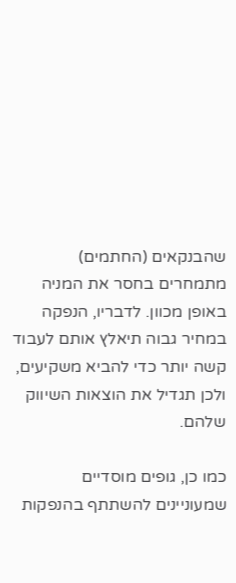שהבנקאים (החתמים)  מתמחרים בחסר את המניה באופן מכוון. לדבריו, הנפקה במחיר גבוה תיאלץ אותם לעבוד קשה יותר כדי להביא משקיעים, ולכן תגדיל את הוצאות השיווק שלהם.

כמו כן, גופים מוסדיים שמעוניינים להשתתף בהנפקות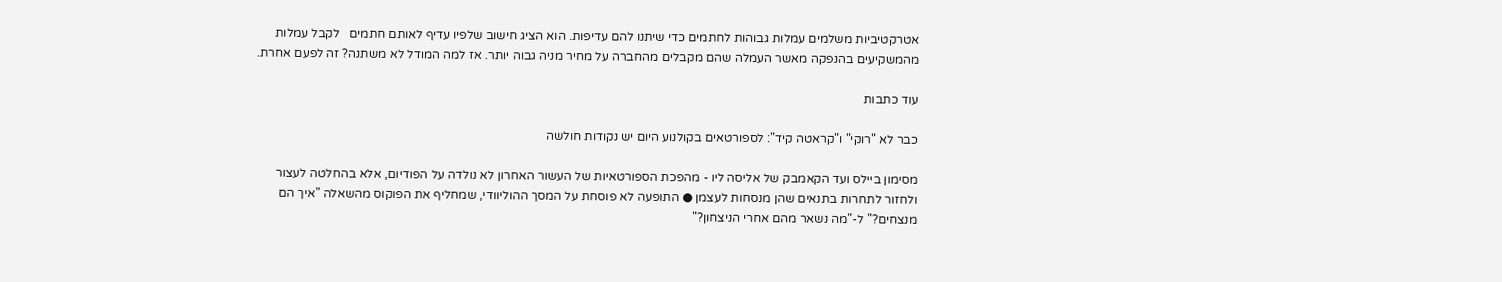אטרקטיביות משלמים עמלות גבוהות לחתמים כדי שיתנו להם עדיפות. הוא הציג חישוב שלפיו עדיף לאותם חתמים   לקבל עמלות מהמשקיעים בהנפקה מאשר העמלה שהם מקבלים מהחברה על מחיר מניה גבוה יותר. אז למה המודל לא משתנה? זה לפעם אחרת.

עוד כתבות

כבר לא "רוקי" ו"קראטה קיד": לספורטאים בקולנוע היום יש נקודות חולשה

מסימון ביילס ועד הקאמבק של אליסה ליו - מהפכת הספורטאיות של העשור האחרון לא נולדה על הפודיום, אלא בהחלטה לעצור ולחזור לתחרות בתנאים שהן מנסחות לעצמן ● התופעה לא פוסחת על המסך ההוליוודי, שמחליף את הפוקוס מהשאלה "איך הם מנצחים?" ל-"מה נשאר מהם אחרי הניצחון?"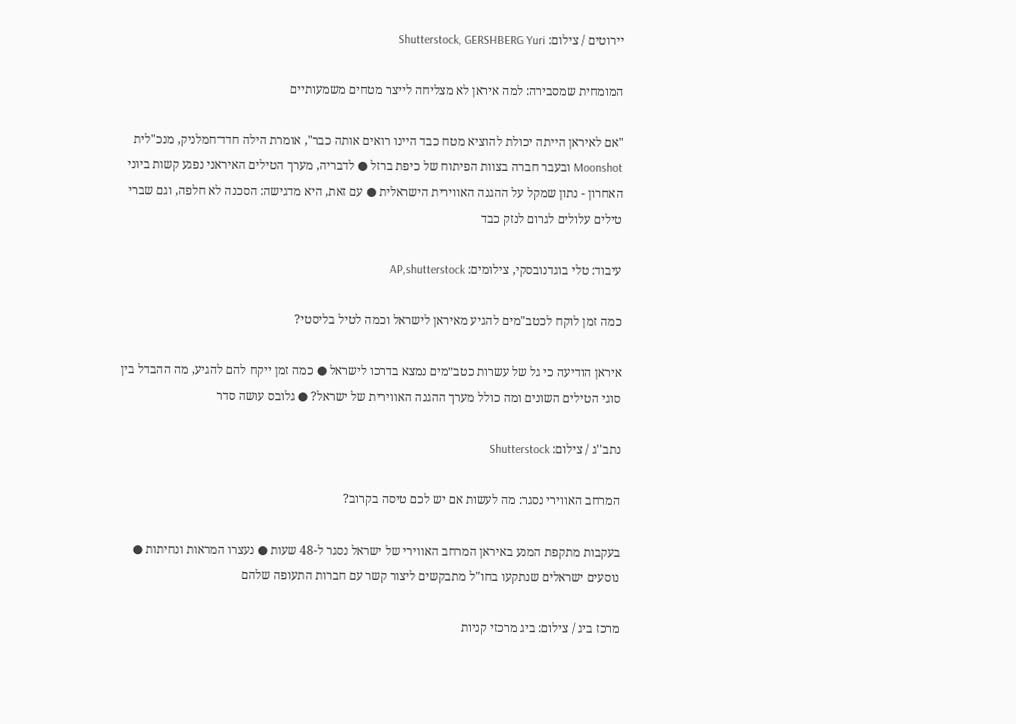יירוטים / צילום: Shutterstock, GERSHBERG Yuri

המומחית שמסבירה: למה איראן לא מצליחה לייצר מטחים משמעותיים

"אם לאיראן הייתה יכולת להוציא מטח כבד היינו רואים אותה כבר", אומרת הילה חדד־חמלניק, מנכ"לית Moonshot ובעבר חברה בצוות הפיתוח של כיפת ברזל ● לדבריה, מערך הטילים האיראני נפגע קשות ביוני האחרון - נתון שמקל על ההגנה האווירית הישראלית ● עם זאת, היא מדגישה: הסכנה לא חלפה, וגם שברי טילים עלולים לגרום לנזק כבד

עיבוד: טלי בוגדנובסקי, צילומים: AP,shutterstock

כמה זמן לוקח לכטב"מים להגיע מאיראן לישראל וכמה לטיל בליסטי?

איראן הודיעה כי גל של עשרות כטב״מים נמצא בדרכו לישראל ● כמה זמן ייקח להם להגיע, מה ההבדל בין סוגי הטילים השונים ומה כולל מערך ההגנה האווירית של ישראל? ● גלובס עושה סדר

נתב''ג / צילום: Shutterstock

המרחב האווירי נסגר: מה לעשות אם יש לכם טיסה בקרוב?

בעקבות מתקפת המנע באיראן המרחב האווירי של ישראל נסגר ל-48 שעות ● נעצרו המראות ונחיתות ● נוסעים ישראלים שנתקעו בחו"ל מתבקשים ליצור קשר עם חברות התעופה שלהם

מרכז ביג / צילום: ביג מרכזי קניות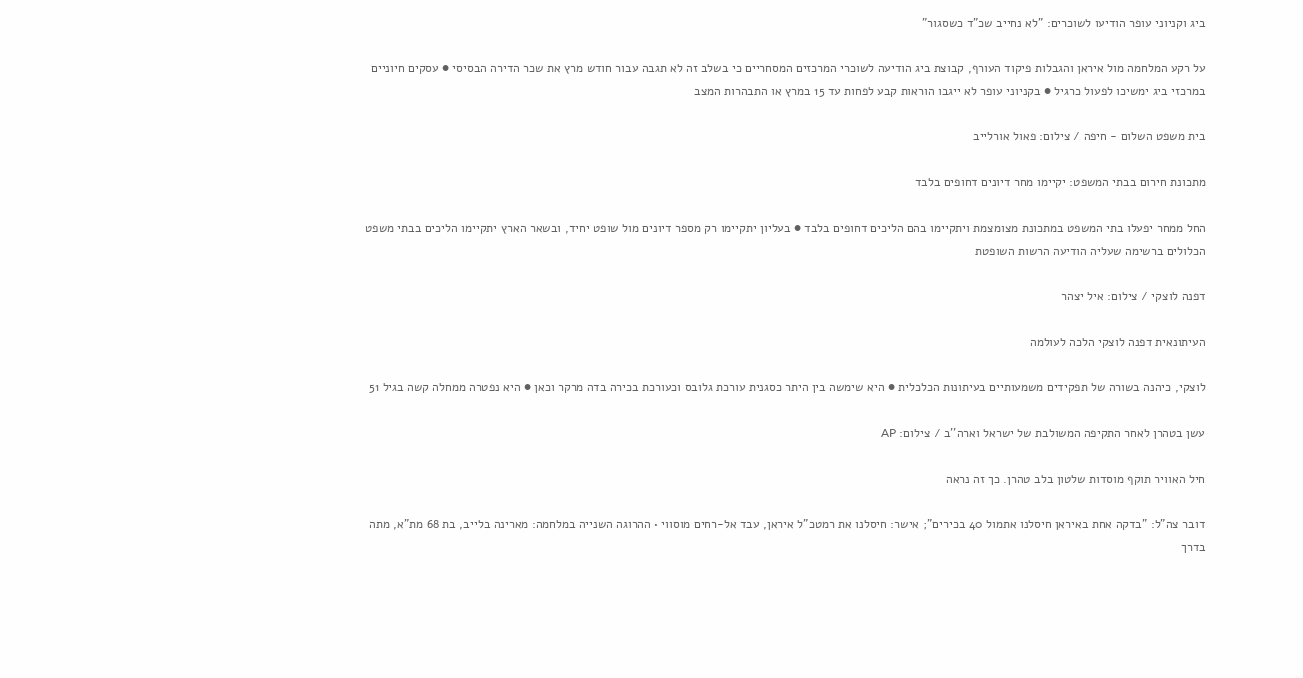ביג וקניוני עופר הודיעו לשוכרים: "לא נחייב שכ"ד כשסגור"

על רקע המלחמה מול איראן והגבלות פיקוד העורף, קבוצת ביג הודיעה לשוכרי המרכזים המסחריים כי בשלב זה לא תגבה עבור חודש מרץ את שכר הדירה הבסיסי ● עסקים חיוניים במרכזי ביג ימשיכו לפעול כרגיל ● בקניוני עופר לא ייגבו הוראות קבע לפחות עד 15 במרץ או התבהרות המצב

בית משפט השלום - חיפה / צילום: פאול אורלייב

מתכונת חירום בבתי המשפט: יקיימו מחר דיונים דחופים בלבד

החל ממחר יפעלו בתי המשפט במתכונת מצומצמת ויתקיימו בהם הליכים דחופים בלבד ● בעליון יתקיימו רק מספר דיונים מול שופט יחיד, ובשאר הארץ יתקיימו הליכים בבתי משפט הכלולים ברשימה שעליה הודיעה הרשות השופטת

דפנה לוצקי / צילום: איל יצהר

העיתונאית דפנה לוצקי הלכה לעולמה

לוצקי, כיהנה בשורה של תפקידים משמעותיים בעיתונות הכלכלית ● היא שימשה בין היתר כסגנית עורכת גלובס וכעורכת בכירה בדה מרקר וכאן ● היא נפטרה ממחלה קשה בגיל 51

עשן בטהרן לאחר התקיפה המשולבת של ישראל וארה''ב / צילום: AP

חיל האוויר תוקף מוסדות שלטון בלב טהרן. כך זה נראה

דובר צה"ל: "בדקה אחת באיראן חיסלנו אתמול 40 בכירים"; אישר: חיסלנו את רמטכ"ל איראן, עבד אל-רחים מוסווי • ההרוגה השנייה במלחמה: מארינה בלייב, בת 68 מת"א, מתה בדרך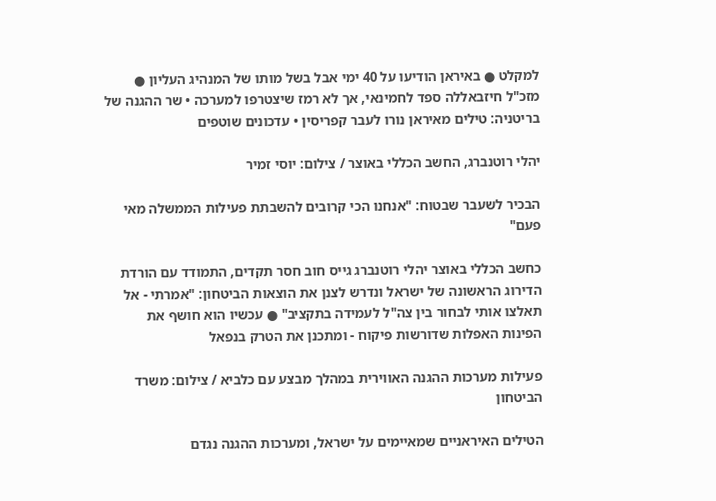למקלט ● באיראן הודיעו על 40 ימי אבל בשל מותו של המנהיג העליון ● מזכ"ל חיזבאללה ספד לחמינאי, אך לא רמז שיצטרפו למערכה • שר ההגנה של בריטניה: טילים מאיראן נורו לעבר קפריסין • עדכונים שוטפים

יהלי רוטנברג, החשב הכללי באוצר / צילום: יוסי זמיר

הבכיר לשעבר שבטוח: "אנחנו הכי קרובים להשבתת פעילות הממשלה מאי פעם"

כחשב הכללי באוצר יהלי רוטנברג גייס חוב חסר תקדים, התמודד עם הורדת הדירוג הראשונה של ישראל ונדרש לצנן את הוצאות הביטחון: "אמרתי - אל תאלצו אותי לבחור בין צה"ל לעמידה בתקציב" ● עכשיו הוא חושף את הפינות האפלות שדורשות פיקוח - ומתכנן את הטרק בנפאל

פעילות מערכות ההגנה האווירית במהלך מבצע עם כלביא / צילום: משרד הביטחון

הטילים האיראניים שמאיימים על ישראל, ומערכות ההגנה נגדם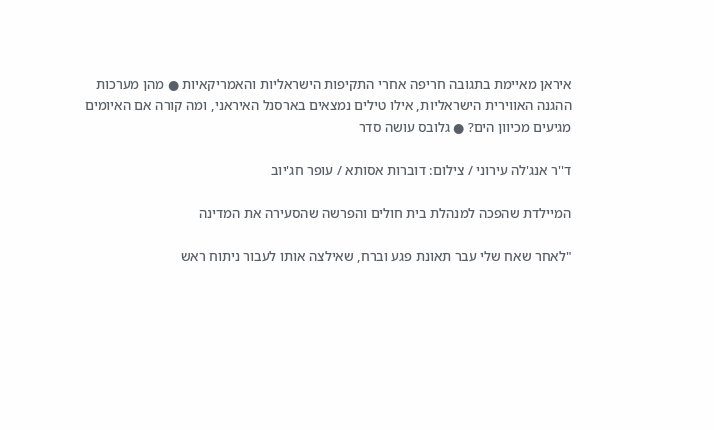איראן מאיימת בתגובה חריפה אחרי התקיפות הישראליות והאמריקאיות ● מהן מערכות ההגנה האווירית הישראליות, אילו טילים נמצאים בארסנל האיראני, ומה קורה אם האיומים מגיעים מכיוון הים? ● גלובס עושה סדר

ד''ר אנג'לה עירוני / צילום: דוברות אסותא / עופר חג'יוב

המיילדת שהפכה למנהלת בית חולים והפרשה שהסעירה את המדינה

"לאחר שאח שלי עבר תאונת פגע וברח, שאילצה אותו לעבור ניתוח ראש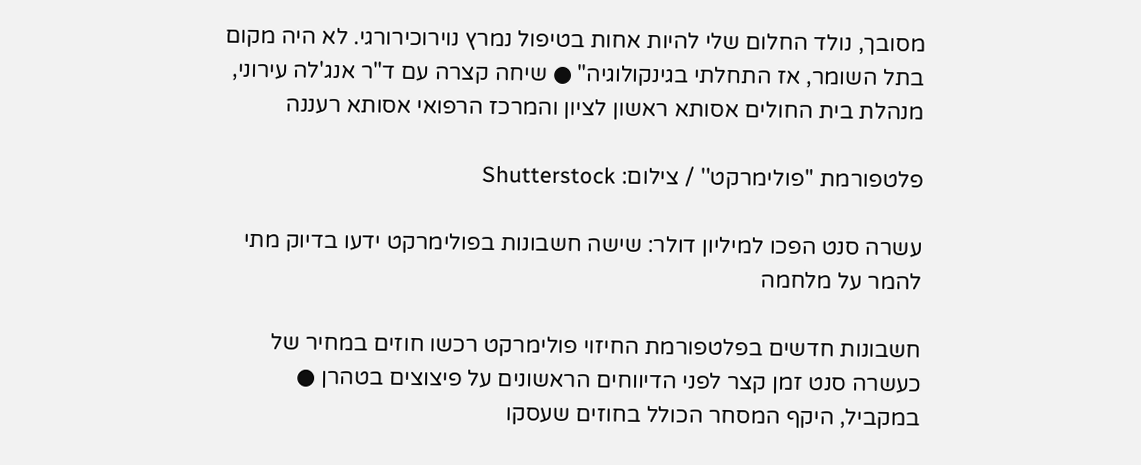מסובך, נולד החלום שלי להיות אחות בטיפול נמרץ נוירוכירורגי. לא היה מקום בתל השומר, אז התחלתי בגינקולוגיה" ● שיחה קצרה עם ד"ר אנג'לה עירוני, מנהלת בית החולים אסותא ראשון לציון והמרכז הרפואי אסותא רעננה

פלטפורמת ''פולימרקט'' / צילום: Shutterstock

עשרה סנט הפכו למיליון דולר: שישה חשבונות בפולימרקט ידעו בדיוק מתי להמר על מלחמה

חשבונות חדשים בפלטפורמת החיזוי פולימרקט רכשו חוזים במחיר של כעשרה סנט זמן קצר לפני הדיווחים הראשונים על פיצוצים בטהרן ● במקביל, היקף המסחר הכולל בחוזים שעסקו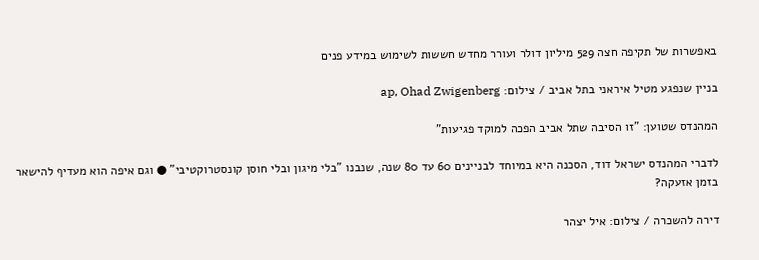באפשרות של תקיפה חצה 529 מיליון דולר ועורר מחדש חששות לשימוש במידע פנים

בניין שנפגע מטיל איראני בתל אביב / צילום: ap, Ohad Zwigenberg

המהנדס שטוען: "זו הסיבה שתל אביב הפכה למוקד פגיעות"

לדברי המהנדס ישראל דוד, הסכנה היא במיוחד לבניינים 60 עד 80 שנה, שנבנו "בלי מיגון ובלי חוסן קונסטרוקטיבי" ● וגם איפה הוא מעדיף להישאר בזמן אזעקה?

דירה להשכרה / צילום: איל יצהר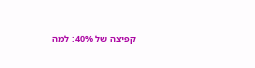קפיצה של 40%: למה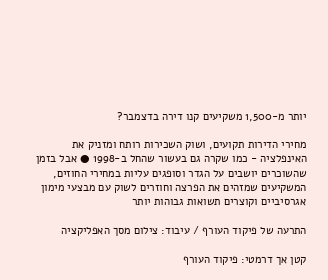יותר מ-1,500 משקיעים קנו דירה בדצמבר?

מחירי הדירות תקועים, ושוק השכירות רותח ומזניק את האינפלציה - כמו שקרה גם בעשור שהחל ב-1998 ● אבל בזמן שהשוכרים יושבים על הגדר וסופגים עליות במחירי החוזים, המשקיעים שמזהים את הפרצה וחוזרים לשוק עם מבצעי מימון אגרסיביים וקוצרים תשואות גבוהות יותר

התרעה של פיקוד העורף / עיבוד: צילום מסך האפליקציה

קטן אך דרמטי: פיקוד העורף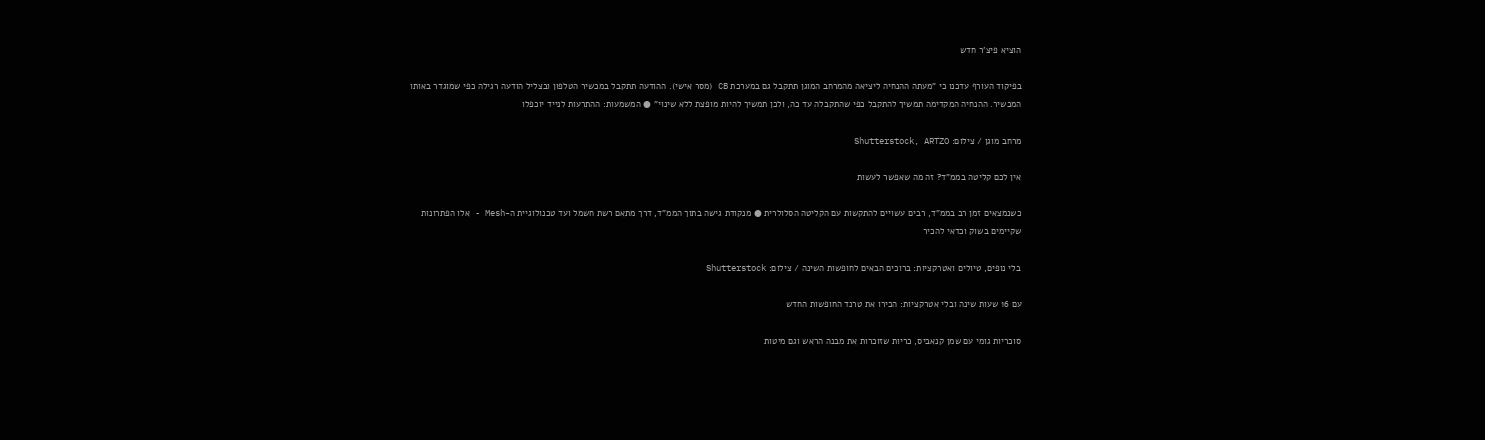הוציא פיצ'ר חדש

בפיקוד העורף עדכנו כי "מעתה ההנחיה ליציאה מהמרחב המוגן תתקבל גם במערכת CB (מסר אישי). ההודעה תתקבל במכשיר הטלפון ובצליל הודעה רגילה כפי שמוגדר באותו המכשיר. ההנחיה המקדימה תמשיך להתקבל כפי שהתקבלה עד כה, ולכן תמשיך להיות מופצת ללא שינוי" ● המשמעות: ההתרעות לנייד יוכפלו

מרחב מוגן / צילום: Shutterstock, ARTZO

אין לכם קליטה בממ"ד? זה מה שאפשר לעשות

כשנמצאים זמן רב בממ"ד, רבים עשויים להתקשות עם הקליטה הסלולרית ● מנקודת גישה בתוך הממ"ד, דרך מתאם רשת חשמל ועד טכנולוגיית ה-Mesh - אלו הפתרונות שקיימים בשוק וכדאי להכיר

בלי נופים, טיולים ואטרקציות: ברוכים הבאים לחופשות השינה / צילום: Shutterstock

עם 16 שעות שינה ובלי אטרקציות: הכירו את טרנד החופשות החדש

סוכריות גומי עם שמן קנאביס, כריות שזוכרות את מבנה הראש וגם מיטות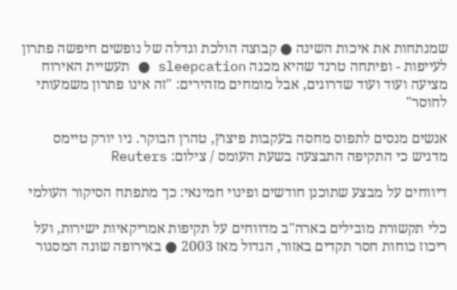שמנתחות את איכות השינה ● קבוצה הולכת וגדלה של נופשים חיפשה פתרון לעייפות - ופיתחה טרנד שהיא מכנה sleepcation ● תעשיית האירוח מציעה ועוד ועוד שדרוגים, אבל מומחים מזהירים: "זה אינו פתרון משמעותי לחוסר"

אנשים מנסים לתפוס מחסה בעקבות פיצוץ, טהרן הבוקר. ניו יורק טיימס מדגיש כי התקיפה התבצעה בשעת העומס / צילום: Reuters

דיווחים על מבצע שתוכנן חודשים ופינוי חמינאי: כך מתפתח הסיקור העולמי

כלי תקשורת מובילים בארה"ב מדווחים על תקיפות אמריקאיות ישירות, ועל ריכוז כוחות חסר תקדים באזור, הגדול מאז 2003 ● באירופה שונה המסגור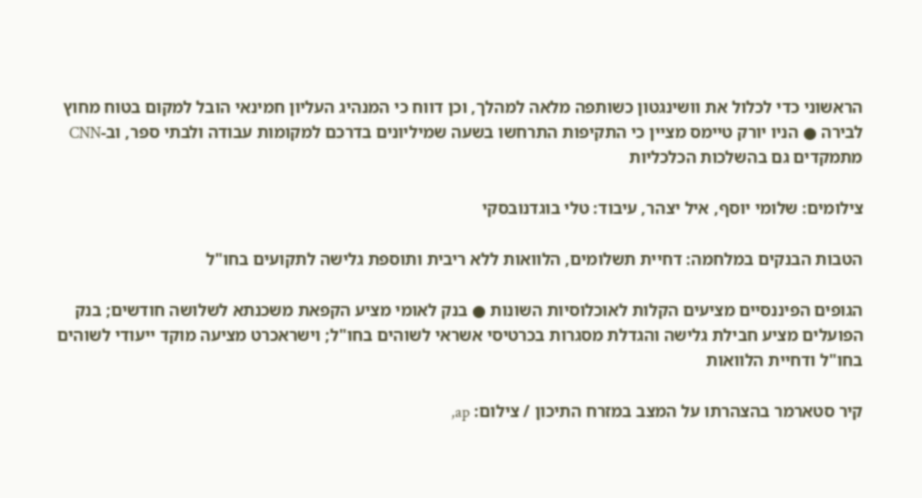הראשוני כדי לכלול את וושינגטון כשותפה מלאה למהלך, וכן דווח כי המנהיג העליון חמינאי הובל למקום בטוח מחוץ לבירה ● הניו יורק טיימס מציין כי התקיפות התרחשו בשעה שמיליונים בדרכם למקומות עבודה ולבתי ספר, וב-CNN מתמקדים גם בהשלכות הכלכליות

צילומים: שלומי יוסף, איל יצהר, עיבוד: טלי בוגדנובסקי

הטבות הבנקים במלחמה: דחיית תשלומים, הלוואות ללא ריבית ותוספת גלישה לתקועים בחו"ל

הגופים הפיננסיים מציעים הקלות לאוכלוסיות השונות ● בנק לאומי מציע הקפאת משכנתא לשלושה חודשים; בנק הפועלים מציע חבילת גלישה והגדלת מסגרות בכרטיסי אשראי לשוהים בחו"ל; וישראכרט מציעה מוקד ייעודי לשוהים בחו"ל ודחיית הלוואות

קיר סטארמר בהצהרתו על המצב במזרח התיכון / צילום: ap,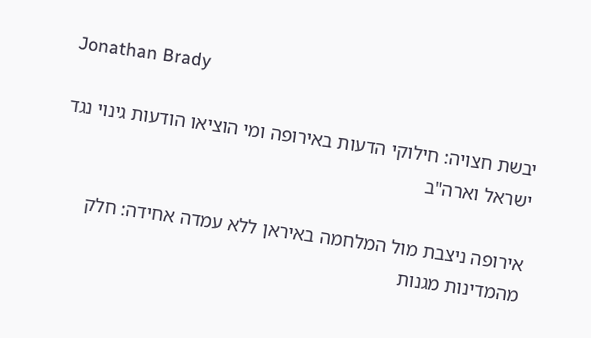Jonathan Brady

יבשת חצויה: חילוקי הדעות באירופה ומי הוציאו הודעות גינוי נגד ישראל וארה"ב

אירופה ניצבת מול המלחמה באיראן ללא עמדה אחידה: חלק מהמדינות מגנות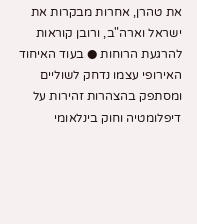את טהרן, אחרות מבקרות את ישראל וארה"ב, ורובן קוראות להרגעת הרוחות ● בעוד האיחוד האירופי עצמו נדחק לשוליים ומסתפק בהצהרות זהירות על דיפלומטיה וחוק בינלאומי